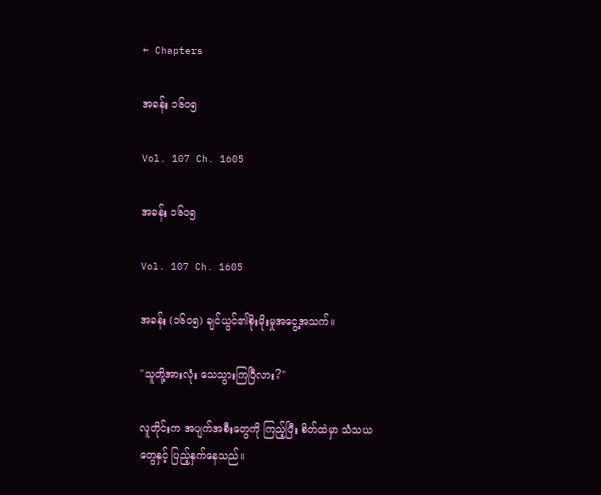← Chapters

အခန်း ၁၆၀၅

Vol. 107 Ch. 1605

အခန်း ၁၆၀၅

Vol. 107 Ch. 1605

အခန်း (၁၆၀၅) ချင်ယွင်၏စိုးမိုးမှုအငွေ့အသက်။

"သူတို့အားလုံး သေသွားကြပြီလား?"

လူတိုင်းက အပျက်အစီးတွေကို ကြည့်ပြီး စိတ်ထဲမှာ သံသယတွေနှင့် ပြည့်နှက်နေသည်။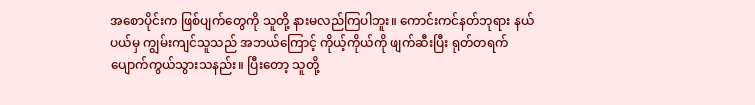အစောပိုင်းက ဖြစ်ပျက်တွေကို သူတို့ နားမလည်ကြပါဘူး။ ကောင်းကင်နတ်ဘုရား နယ်ပယ်မှ ကျွမ်းကျင်သူသည် အဘယ်ကြောင့် ကိုယ့်ကိုယ်ကို ဖျက်ဆီးပြီး ရုတ်တရက် ပျောက်ကွယ်သွားသနည်း။ ပြီးတော့ သူတို့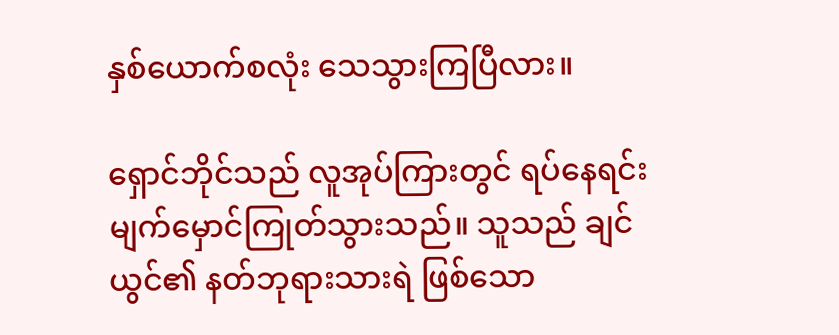နှစ်ယောက်စလုံး သေသွားကြပြီလား။

ရှောင်ဘိုင်သည် လူအုပ်ကြားတွင် ရပ်နေရင်း မျက်မှောင်ကြုတ်သွားသည်။ သူသည် ချင်ယွင်၏ နတ်ဘုရားသားရဲ ဖြစ်သော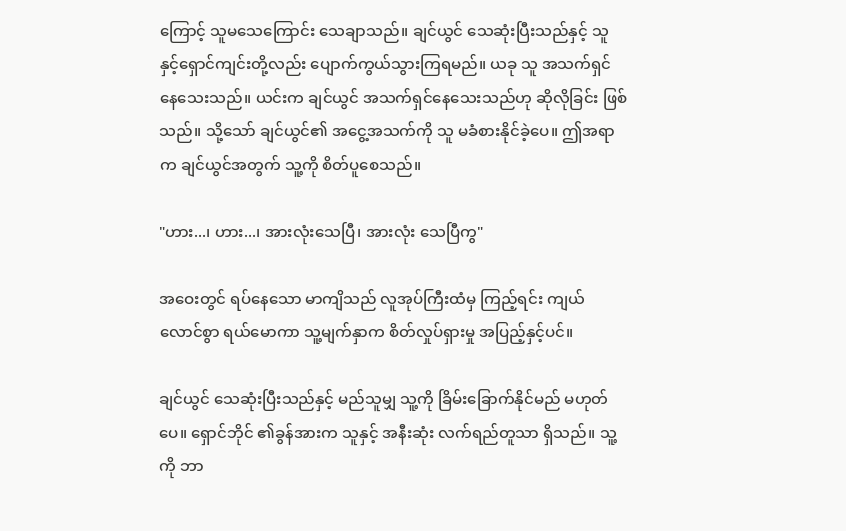ကြောင့် သူမသေကြောင်း သေချာသည်။ ချင်ယွင် သေဆုံးပြီးသည်နှင့် သူနှင့်ရှောင်ကျင်းတို့လည်း ပျောက်ကွယ်သွားကြရမည်။ ယခု သူ အသက်ရှင်နေသေးသည်။ ယင်းက ချင်ယွင် အသက်ရှင်နေသေးသည်ဟု ဆိုလိုခြင်း ဖြစ်သည်။ သို့သော် ချင်ယွင်၏ အငွေ့အသက်ကို သူ မခံစားနိုင်ခဲ့ပေ။ ဤအရာက ချင်ယွင်အတွက် သူ့ကို စိတ်ပူစေသည်။

"ဟား...၊ ဟား...၊ အားလုံးသေပြီ၊ အားလုံး သေပြီကွ"

အဝေးတွင် ရပ်နေသော မာကျိသည် လူအုပ်ကြီးထံမှ ကြည့်ရင်း ကျယ်လောင်စွာ ရယ်မောကာ သူ့မျက်နှာက စိတ်လှုပ်ရှားမှု အပြည့်နှင့်ပင်။

ချင်ယွင် သေဆုံးပြီးသည်နှင့် မည်သူမျှ သူ့ကို ခြိမ်းခြောက်နိုင်မည် မဟုတ်ပေ။ ရှောင်ဘိုင် ၏ခွန်အားက သူနှင့် အနီးဆုံး လက်ရည်တူသာ ရှိသည်။ သူ့ကို ဘာ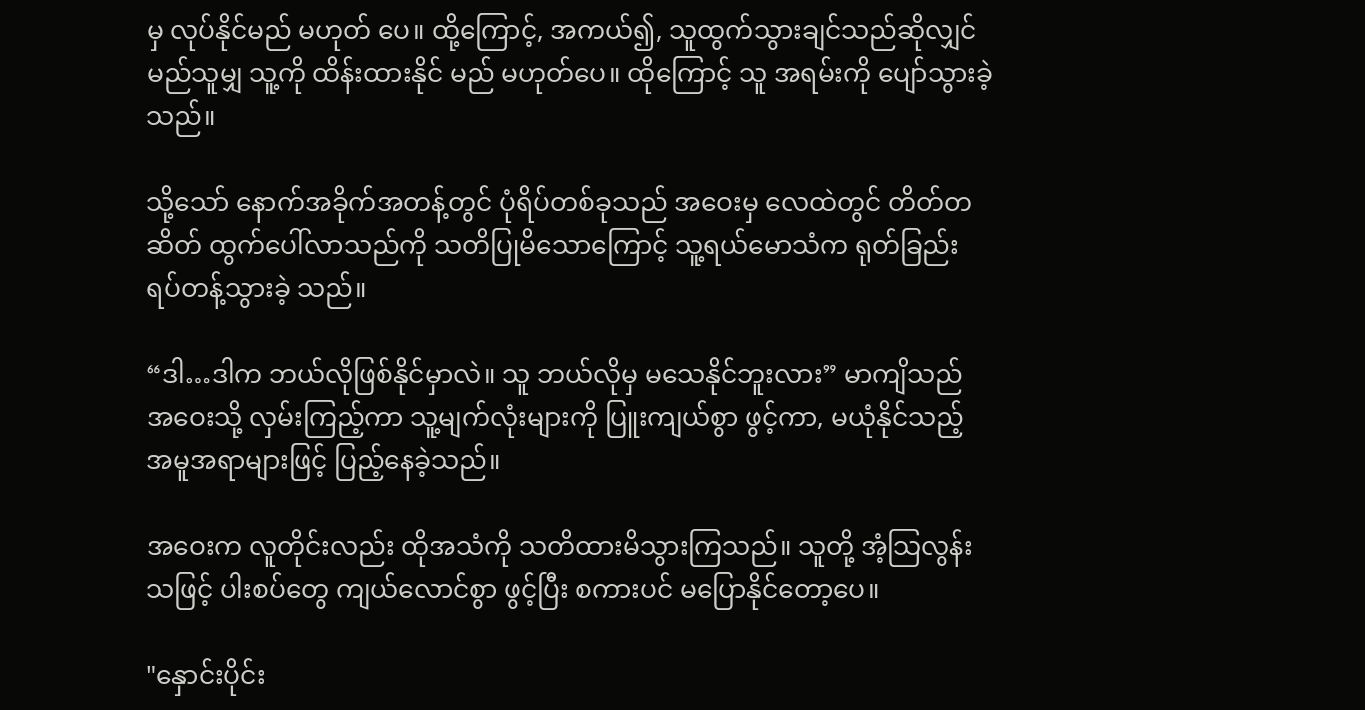မှ လုပ်နိုင်မည် မဟုတ် ပေ။ ထို့ကြောင့်, အကယ်၍, သူထွက်သွားချင်သည်ဆိုလျှင် မည်သူမျှ သူ့ကို ထိန်းထားနိုင် မည် မဟုတ်ပေ။ ထိုကြောင့် သူ အရမ်းကို ပျော်သွားခဲ့သည်။

သို့သော် နောက်အခိုက်အတန့်တွင် ပုံရိပ်တစ်ခုသည် အဝေးမှ လေထဲတွင် တိတ်တဆိတ် ထွက်ပေါ်လာသည်ကို သတိပြုမိသောကြောင့် သူ့ရယ်မောသံက ရုတ်ခြည်း ရပ်တန့်သွားခဲ့ သည်။

“ဒါ…ဒါက ဘယ်လိုဖြစ်နိုင်မှာလဲ။ သူ ဘယ်လိုမှ မသေနိုင်ဘူးလား” မာကျိသည် အဝေးသို့ လှမ်းကြည့်ကာ သူ့မျက်လုံးများကို ပြူးကျယ်စွာ ဖွင့်ကာ, မယုံနိုင်သည့် အမူအရာများဖြင့် ပြည့်နေခဲ့သည်။

အဝေးက လူတိုင်းလည်း ထိုအသံကို သတိထားမိသွားကြသည်။ သူတို့ အံ့သြလွန်းသဖြင့် ပါးစပ်တွေ ကျယ်လောင်စွာ ဖွင့်ပြီး စကားပင် မပြောနိုင်တော့ပေ။

"နှောင်းပိုင်း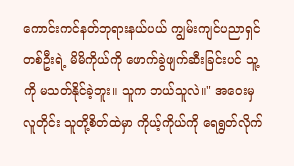ကောင်းကင်နတ်ဘုရားနယ်ပယ် ကျွမ်းကျင်ပညာရှင်တစ်ဦးရဲ့ မိမိကိုယ်ကို ဖောက်ခွဲဖျက်ဆီးခြင်းပင် သူ့ကို မသတ်နိုင်ခဲ့ဘူး။ သူက ဘယ်သူလဲ။" အဝေးမှ လူတိုင်း သူတို့စိတ်ထဲမှာ ကိုယ့်ကိုယ်ကို ရေရွတ်လိုက်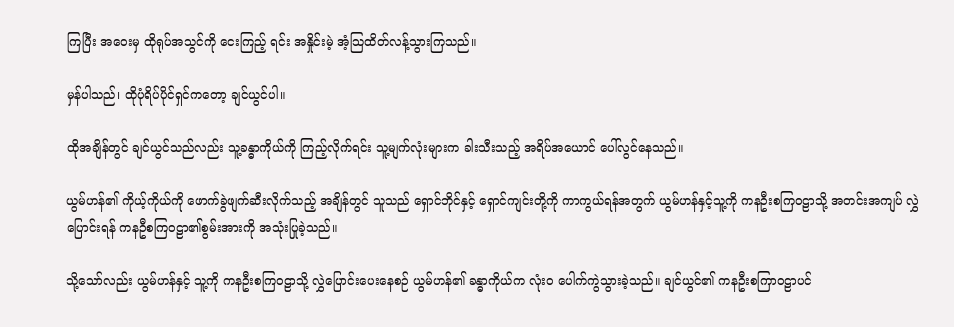ကြပြီး အဝေးမှ ထိုရုပ်အသွင်ကို ငေးကြည့် ရင်း အနှိုင်းမဲ့ အံ့သြထိတ်လန့်သွားကြသည်။

မှန်ပါသည်၊ ထိုပုံရိပ်ပိုင်ရှင်ကတော့ ချင်ယွင်ပါ။

ထိုအချိန်တွင် ချင်ယွင်သည်လည်း သူ့ခန္ဓာကိုယ်ကို ကြည့်လိုက်ရင်း သူ့မျက်လုံးများက ခါးသီးသည့် အရိပ်အယောင် ပေါ်လွင်နေသည်။

ယွမ်ဟန်၏ ကိုယ့်ကိုယ်ကို ဖောက်ခွဲဖျက်ဆီးလိုက်သည့် အချိန်တွင် သူသည် ရှောင်ဘိုင်နှင့် ရှောင်ကျင်းတို့ကို ကာကွယ်ရန်အတွက် ယွမ်ဟန်နှင့်သူ့ကို ကနဦးစကြဝဠာသို့ အတင်းအကျပ် လွှဲပြောင်းရန် ကနဦစကြဝဠာ၏စွမ်းအားကို အသုံးပြုခဲ့သည်။

သို့သော်လည်း ယွမ်ဟန်နှင့် သူ့ကို ကနဦးစကြဝဠာသို့ လွှဲပြောင်းပေးနေစဉ် ယွမ်ဟန်၏ ခန္ဓာကိုယ်က လုံးဝ ပေါက်ကွဲသွားခဲ့သည်။ ချင်ယွင်၏ ကနဦးစကြာဝဠာပင်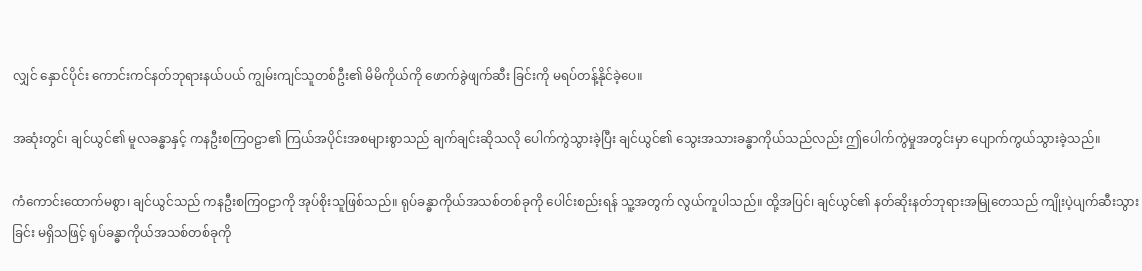လျှင် နှောင်ပိုင်း ကောင်းကင်နတ်ဘုရားနယ်ပယ် ကျွမ်းကျင်သူတစ်ဦး၏ မိမိကိုယ်ကို ဖောက်ခွဲဖျက်ဆီး ခြင်းကို မရပ်တန့်နိုင်ခဲ့ပေ။

အဆုံးတွင်၊ ချင်ယွင်၏ မူလခန္ဓာနှင့် ကနဦးစကြဝဠာ၏ ကြယ်အပိုင်းအစများစွာသည် ချက်ချင်းဆိုသလို ပေါက်ကွဲသွားခဲ့ပြီး ချင်ယွင်၏ သွေးအသားခန္ဓာကိုယ်သည်လည်း ဤပေါက်ကွဲမှုအတွင်းမှာ ပျောက်ကွယ်သွားခဲ့သည်။

ကံကောင်းထောက်မစွာ၊ ချင်ယွင်သည် ကနဦးစကြဝဠာကို အုပ်စိုးသူဖြစ်သည်။ ရုပ်ခန္ဓာကိုယ်အသစ်တစ်ခုကို ပေါင်းစည်းရန် သူ့အတွက် လွယ်ကူပါသည်။ ထို့အပြင်၊ ချင်ယွင်၏ နတ်ဆိုးနတ်ဘုရားအမြုတေသည် ကျိုးပဲ့ပျက်ဆီးသွားခြင်း မရှိသဖြင့် ရုပ်ခန္ဓာကိုယ်အသစ်တစ်ခုကို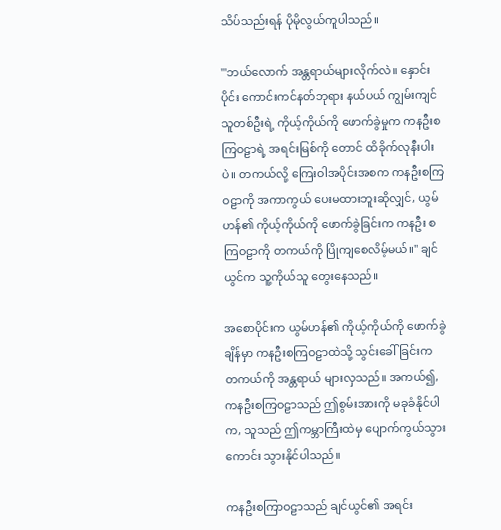သိပ်သည်းရန် ပိုမိုလွယ်ကူပါသည်။

'"ဘယ်လောက် အန္တရာယ်များလိုက်လဲ။ နှောင်းပိုင်း ကောင်းကင်နတ်ဘုရား နယ်ပယ် ကျွမ်းကျင်သူတစ်ဦးရဲ့ ကိုယ့်ကိုယ်ကို ဖောက်ခွဲမှုက ကနဦးစကြဝဠာရဲ့ အရင်းမြစ်ကို တောင် ထိခိုက်လုနီးပါးပဲ။ တကယ်လို့ ကြေးဝါအပိုင်းအစက ကနဦးစကြဝဠာကို အကာကွယ် ပေးမထားဘူးဆိုလျှင်, ယွမ်ဟန်၏ ကိုယ့်ကိုယ်ကို ဖောက်ခွဲခြင်းက ကနဦး စကြဝဠာကို တကယ်ကို ပြိုကျစေလိမ့်မယ်။" ချင်ယွင်က သူ့ကိုယ်သူ တွေးနေသည်။

အစောပိုင်းက ယွမ်ဟန်၏ ကိုယ့်ကိုယ်ကို ဖောက်ခွဲချိန်မှာ ကနဦးစကြဝဠာထဲသို့ သွင်းခေါ်ခြင်းက တကယ်ကို အန္တရာယ် များလှသည်။ အကယ်၍, ကနဦးစကြဝဠာသည် ဤစွမ်းအားကို မခုခံနိုင်ပါက, သူသည် ဤကမ္ဘာကြီးထဲမှ ပျောက်ကွယ်သွားကောင်း သွားနိုင်ပါသည်။

ကနဦးစကြာဝဠာသည် ချင်ယွင်၏ အရင်း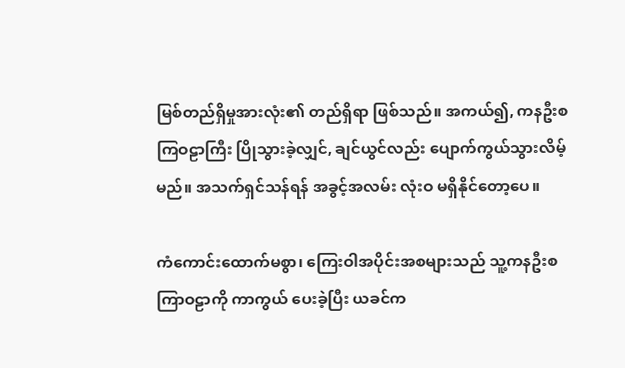မြစ်တည်ရှိမှုအားလုံး၏ တည်ရှိရာ ဖြစ်သည်။ အကယ်၍, ကနဦးစကြဝဠာကြီး ပြိုသွားခဲ့လျှင်, ချင်ယွင်လည်း ပျောက်ကွယ်သွားလိမ့် မည်။ အသက်ရှင်သန်ရန် အခွင့်အလမ်း လုံးဝ မရှိနိုင်တော့ပေ။

ကံကောင်းထောက်မစွာ၊ ကြေးဝါအပိုင်းအစများသည် သူ့ကနဦးစကြာဝဠာကို ကာကွယ် ပေးခဲ့ပြီး ယခင်က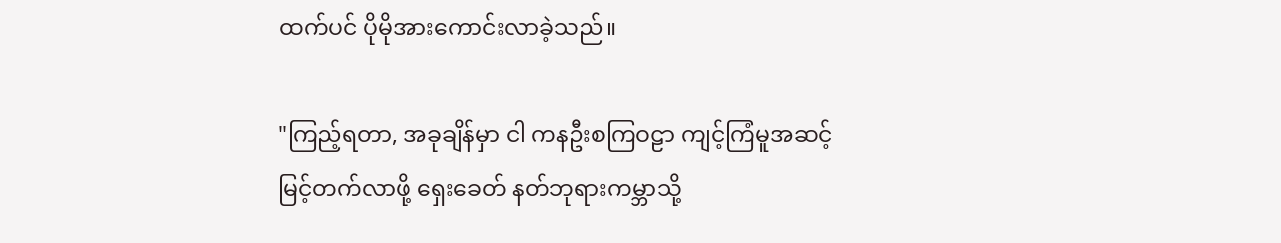ထက်ပင် ပိုမိုအားကောင်းလာခဲ့သည်။

"ကြည့်ရတာ, အခုချိန်မှာ ငါ ကနဦးစကြဝဠာ ကျင့်ကြံမူအဆင့် မြင့်တက်လာဖို့ ရှေးခေတ် နတ်ဘုရားကမ္ဘာသို့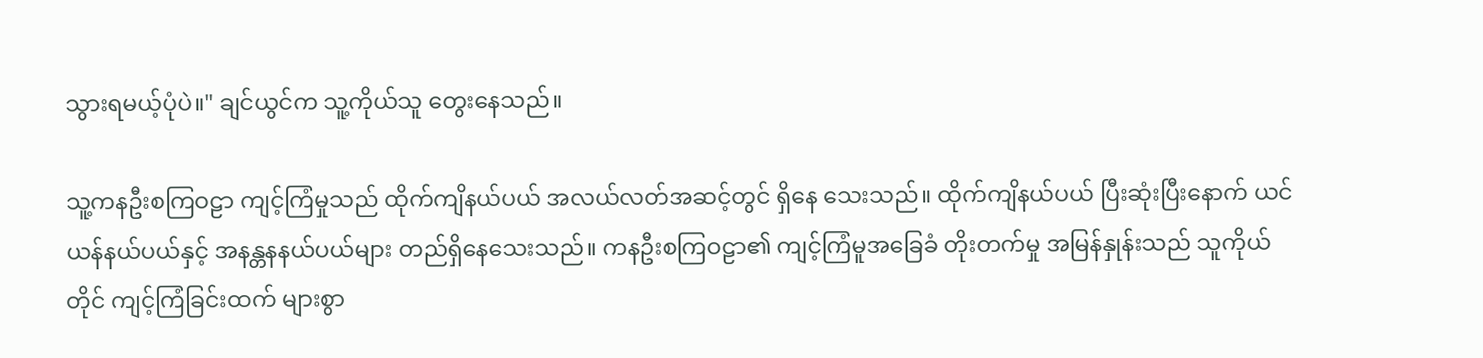သွားရမယ့်ပုံပဲ။" ချင်ယွင်က သူ့ကိုယ်သူ တွေးနေသည်။

သူ့ကနဦးစကြဝဠာ ကျင့်ကြံမှုသည် ထိုက်ကျိနယ်ပယ် အလယ်လတ်အဆင့်တွင် ရှိနေ သေးသည်။ ထိုက်ကျိနယ်ပယ် ပြီးဆုံးပြီးနောက် ယင်ယန်နယ်ပယ်နှင့် အနန္တနနယ်ပယ်များ တည်ရှိနေသေးသည်။ ကနဦးစကြဝဠာ၏ ကျင့်ကြံမူအခြေခံ တိုးတက်မှု အမြန်နှုန်းသည် သူကိုယ်တိုင် ကျင့်ကြံခြင်းထက် များစွာ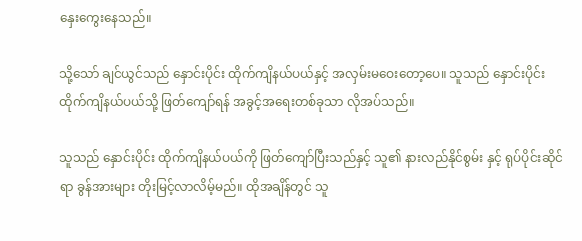နှေးကွေးနေသည်။

သို့သော် ချင်ယွင်သည် နှောင်းပိုင်း ထိုက်ကျိနယ်ပယ်နှင့် အလှမ်းမဝေးတော့ပေ။ သူသည် နှောင်းပိုင်း ထိုက်ကျိနယ်ပယ်သို့ ဖြတ်ကျော်ရန် အခွင့်အရေးတစ်ခုသာ လိုအပ်သည်။

သူသည် နှောင်းပိုင်း ထိုက်ကျိနယ်ပယ်ကို ဖြတ်ကျော်ပြီးသည်နှင့် သူ၏ နားလည်နိုင်စွမ်း နှင့် ရုပ်ပိုင်းဆိုင်ရာ ခွန်အားများ တိုးမြင့်လာလိမ့်မည်။ ထိုအချိန်တွင် သူ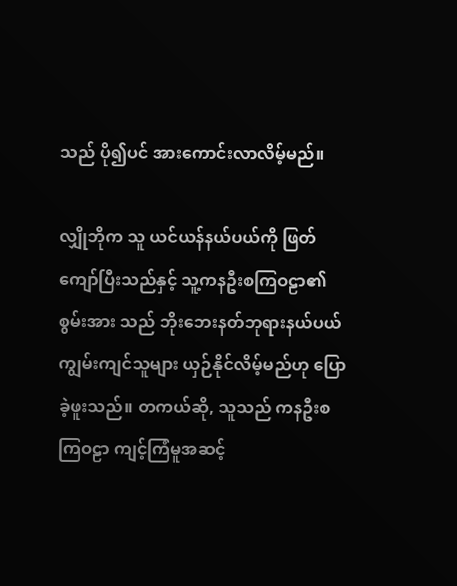သည် ပို၍ပင် အားကောင်းလာလိမ့်မည်။

လျှိုဘိုက သူ ယင်ယန်နယ်ပယ်ကို ဖြတ်ကျော်ပြီးသည်နှင့် သူ့ကနဦးစကြဝဠာ၏ စွမ်းအား သည် ဘိုးဘေးနတ်ဘုရားနယ်ပယ် ကျွမ်းကျင်သူများ ယှဉ်နိုင်လိမ့်မည်ဟု ပြောခဲ့ဖူးသည်။ တကယ်ဆို, သူသည် ကနဦးစကြဝဠာ ကျင့်ကြံမူအဆင့်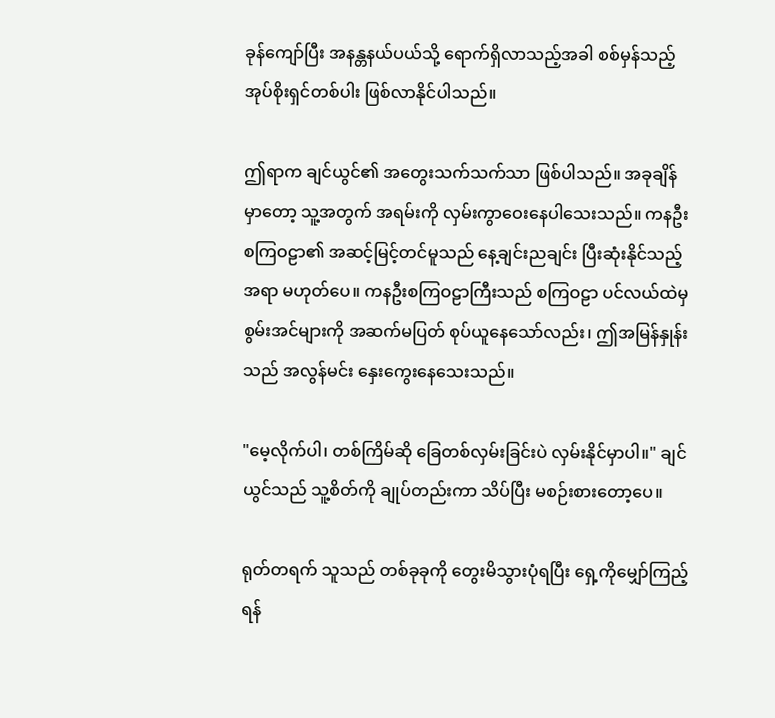ခုန်ကျော်ပြီး အနန္တနယ်ပယ်သို့ ရောက်ရှိလာသည့်အခါ စစ်မှန်သည့် အုပ်စိုးရှင်တစ်ပါး ဖြစ်လာနိုင်ပါသည်။

ဤရာက ချင်ယွင်၏ အတွေးသက်သက်သာ ဖြစ်ပါသည်။ အခုချိန်မှာတော့ သူ့အတွက် အရမ်းကို လှမ်းကွာဝေးနေပါသေးသည်။ ကနဦးစကြဝဠာ၏ အဆင့်မြင့်တင်မူသည် နေ့ချင်းညချင်း ပြီးဆုံးနိုင်သည့်အရာ မဟုတ်ပေ။ ကနဦးစကြဝဠာကြီးသည် စကြဝဠာ ပင်လယ်ထဲမှ စွမ်းအင်များကို အဆက်မပြတ် စုပ်ယူနေသော်လည်း၊ ဤအမြန်နှုန်းသည် အလွန်မင်း နှေးကွေးနေသေးသည်။

"မေ့လိုက်ပါ၊ တစ်ကြိမ်ဆို ခြေတစ်လှမ်းခြင်းပဲ လှမ်းနိုင်မှာပါ။" ချင်ယွင်သည် သူ့စိတ်ကို ချုပ်တည်းကာ သိပ်ပြီး မစဉ်းစားတော့ပေ။

ရုတ်တရက် သူသည် တစ်ခုခုကို တွေးမိသွားပုံရပြီး ရှေ့ကိုမျှော်ကြည့်ရန်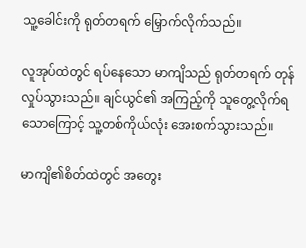သူ့ခေါင်းကို ရုတ်တရက် မြှောက်လိုက်သည်။

လူအုပ်ထဲတွင် ရပ်နေသော မာကျိသည် ရုတ်တရက် တုန်လှုပ်သွားသည်။ ချင်ယွင်၏ အကြည့်ကို သူတွေ့လိုက်ရသောကြောင့် သူ့တစ်ကိုယ်လုံး အေးစက်သွားသည်။

မာကျိ၏စိတ်ထဲတွင် အတွေး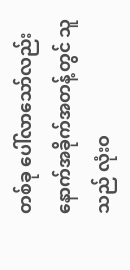တစ်ခု ပေါ်လာသော်လည်း နောက်အခိုက်အတန့်တွင် သူသည် လုံးဝ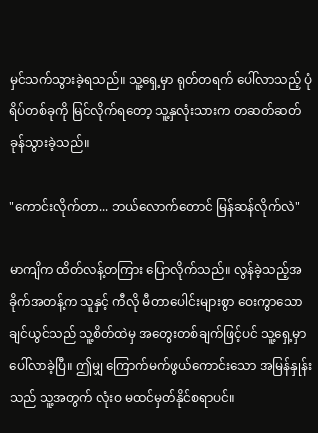မှင်သက်သွားခဲ့ရသည်။ သူ့ရှေ့မှာ ရုတ်တရက် ပေါ်လာသည့် ပုံရိပ်တစ်ခုကို မြင်လိုက်ရတော့ သူ့နှလုံးသားက တဆတ်ဆတ် ခုန်သွားခဲ့သည်။

"ကောင်းလိုက်တာ... ဘယ်လောက်‌တောင် မြန်ဆန်လိုက်လဲ"

မာကျိက ထိတ်လန့်တကြား ပြောလိုက်သည်။ လွန်ခဲ့သည့်အခိုက်အတန့်က သူနှင့် ကီလို မီတာပေါင်းများစွာ ဝေးကွာသော ချင်ယွင်သည် သူ့စိတ်ထဲမှ အတွေးတစ်ချက်ဖြင့်ပင် သူ့ရှေ့မှာ ပေါ်လာခဲ့ပြီ။ ဤမျှ ကြောက်မက်ဖွယ်ကောင်းသော အမြန်နှုန်းသည် သူ့အတွက် လုံးဝ မထင်မှတ်နိုင်စရာပင်။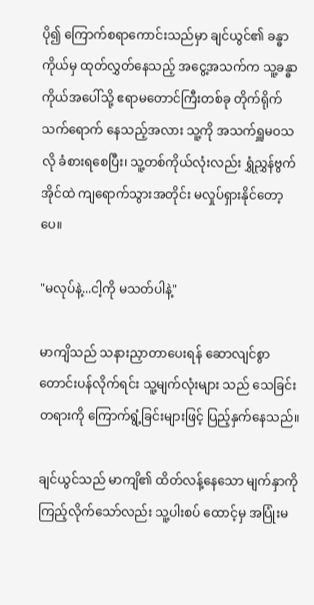ပို၍ ကြောက်စရာကောင်းသည်မှာ ချင်ယွင်၏ ခန္ဓာကိုယ်မှ ထုတ်လွှတ်နေသည့် အငွေ့အသက်က သူ့ခန္ဓာကိုယ်အပေါ်သို့ ဧရာမတောင်ကြီးတစ်ခု တိုက်ရိုက် သက်ရောက် နေသည့်အလား သူ့ကို အသက်ရှူမဝသလို ခံစားရစေပြီး၊ သူ့တစ်ကိုယ်လုံးလည်း ရွှံညွှန်ဗွက်အိုင်ထဲ ကျရောက်သွားအတိုင်း မလှုပ်ရှားနိုင်တော့ပေ။

"မလုပ်နဲ့...ငါ့ကို မသတ်ပါနဲ့"

မာကျိသည် သနားညှာတာပေးရန် ဆောလျင်စွာ တောင်းပန်လိုက်ရင်း သူ့မျက်လုံးများ သည် သေခြင်းတရားကို ကြောက်ရွံ့ခြင်းများဖြင့် ပြည့်နှက်နေသည်။

ချင်ယွင်သည် မာကျိ၏ ထိတ်လန့်နေသော မျက်နှာကို ကြည့်လိုက်သော်လည်း သူ့ပါးစပ် ထောင့်မှ အပြုံးမ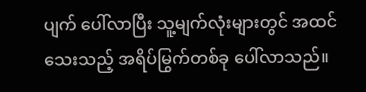ပျက် ပေါ်လာပြီး သူ့မျက်လုံးများတွင် အထင်သေးသည့် အရိပ်မြွက်တစ်ခု ပေါ်လာသည်။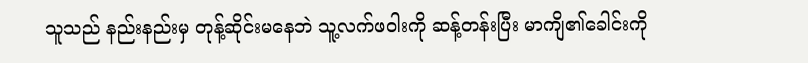သူသည် နည်းနည်းမှ တုန့်ဆိုင်းမနေဘဲ သူ့လက်ဖဝါးကို ဆန့်တန်းပြီး မာကျိ၏ခေါင်းကို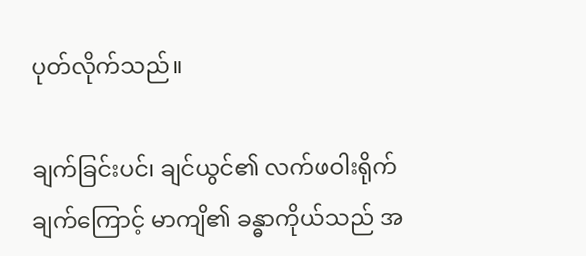ပုတ်လိုက်သည်။

ချက်ခြင်းပင်၊ ချင်ယွင်၏ လက်ဖဝါးရိုက်ချက်ကြောင့် မာကျိ၏ ခန္ဓာကိုယ်သည် အ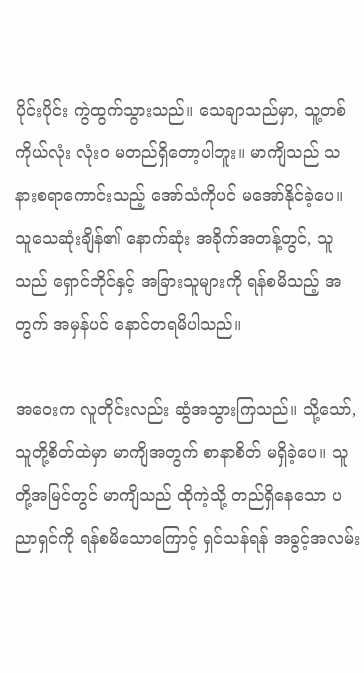ပိုင်းပိုင်း ကွဲထွက်သွားသည်။ သေချာသည်မှာ, သူ့တစ်ကိုယ်လုံး လုံးဝ မတည်ရှိတော့ပါဘူး။ မာကျိသည် သနားစရာကောင်းသည့် အော်သံကိုပင် မအော်နိုင်ခဲ့ပေ။ သူသေဆုံးချိန်၏ နောက်ဆုံး အခိုက်အတန့်တွင်, သူသည် ရှောင်ဘိုင်နှင့် အခြားသူများကို ရန်စမိသည့် အတွက် အမှန်ပင် နောင်တရမိပါသည်။

အဝေးက လူတိုင်းလည်း ဆွံအသွားကြသည်။ သို့သော်, သူတို့စိတ်ထဲမှာ မာကျိအတွက် စာနာစိတ် မရှိခဲ့ပေ။ သူတို့အမြင်တွင် မာကျိသည် ထိုကဲ့သို့ တည်ရှိနေသော ပညာရှင်ကို ရန်စမိသောကြောင့် ရှင်သန်ရန် အခွင့်အလမ်း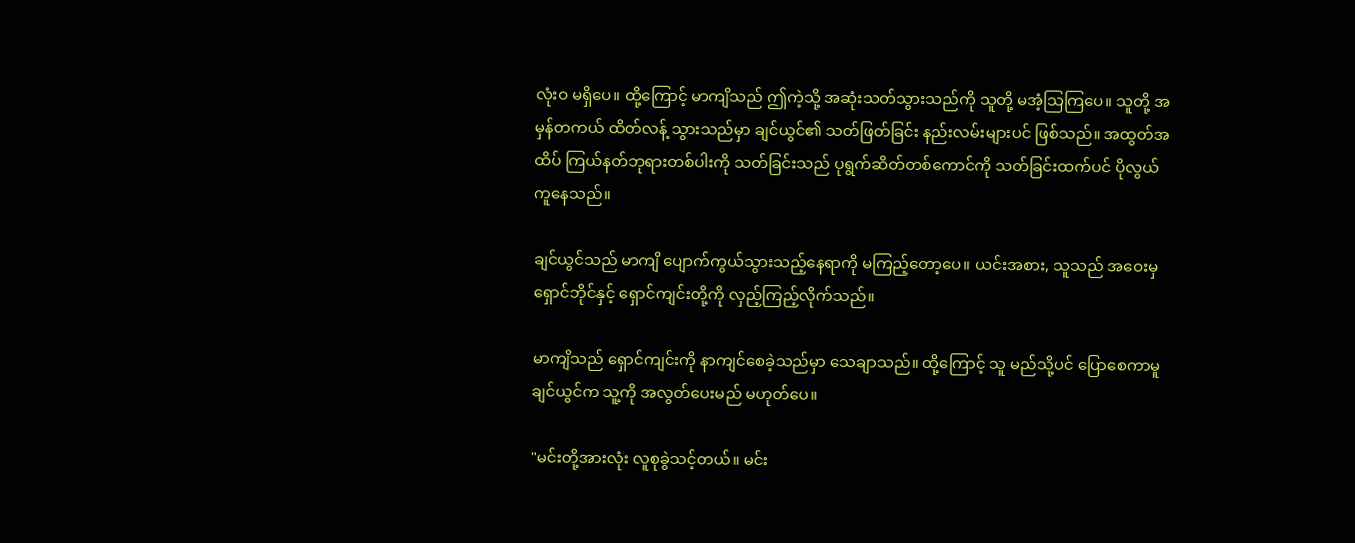လုံးဝ မရှိပေ။ ထို့ကြောင့် မာကျိသည် ဤကဲ့သို့ အဆုံးသတ်သွားသည်ကို သူတို့ မအံ့သြကြပေ။ သူတို့ အမှန်တကယ် ထိတ်လန့် သွားသည်မှာ ချင်ယွင်၏ သတ်ဖြတ်ခြင်း နည်းလမ်းများပင် ဖြစ်သည်။ အထွတ်အထိပ် ကြယ်နတ်ဘုရားတစ်ပါးကို သတ်ခြင်းသည် ပုရွက်ဆိတ်တစ်ကောင်ကို သတ်ခြင်းထက်ပင် ပိုလွယ်ကူနေသည်။

ချင်ယွင်သည် မာကျိ ပျောက်ကွယ်သွားသည့်နေရာကို မကြည့်တော့ပေ။ ယင်းအစား, သူသည် အဝေးမှ ရှောင်ဘိုင်နှင့် ရှောင်ကျင်းတို့ကို လှည့်ကြည့်လိုက်သည်။

မာကျိသည် ရှောင်ကျင်းကို နာကျင်စေခဲ့သည်မှာ သေချာသည်။ ထို့ကြောင့် သူ မည်သို့ပင် ပြောစေကာမူ ချင်ယွင်က သူ့ကို အလွတ်ပေးမည် မဟုတ်ပေ။

"မင်းတို့အားလုံး လူစုခွဲသင့်တယ်။ မင်း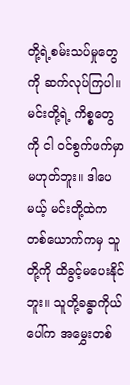တို့ရဲ့စမ်းသပ်မှုတွေကို ဆက်လုပ်ကြပါ။ မင်းတို့ရဲ့ ကိစ္စတွေကို ငါ ဝင်စွက်ဖက်မှာ မဟုတ်ဘူး။ ဒါပေမယ့် မင်းတို့ထဲက တစ်ယောက်ကမှ သူတို့ကို ထိခွင့်မပေးနိုင်ဘူး။ သူတို့ခန္ဓာကိုယ်ပေါ်က အမွှေးတစ်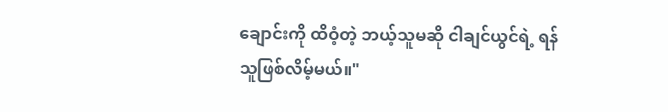ချောင်းကို ထိဝံ့တဲ့ ဘယ့်သူမဆို ငါချင်ယွင်ရဲ့ ရန်သူဖြစ်လိမ့်မယ်။"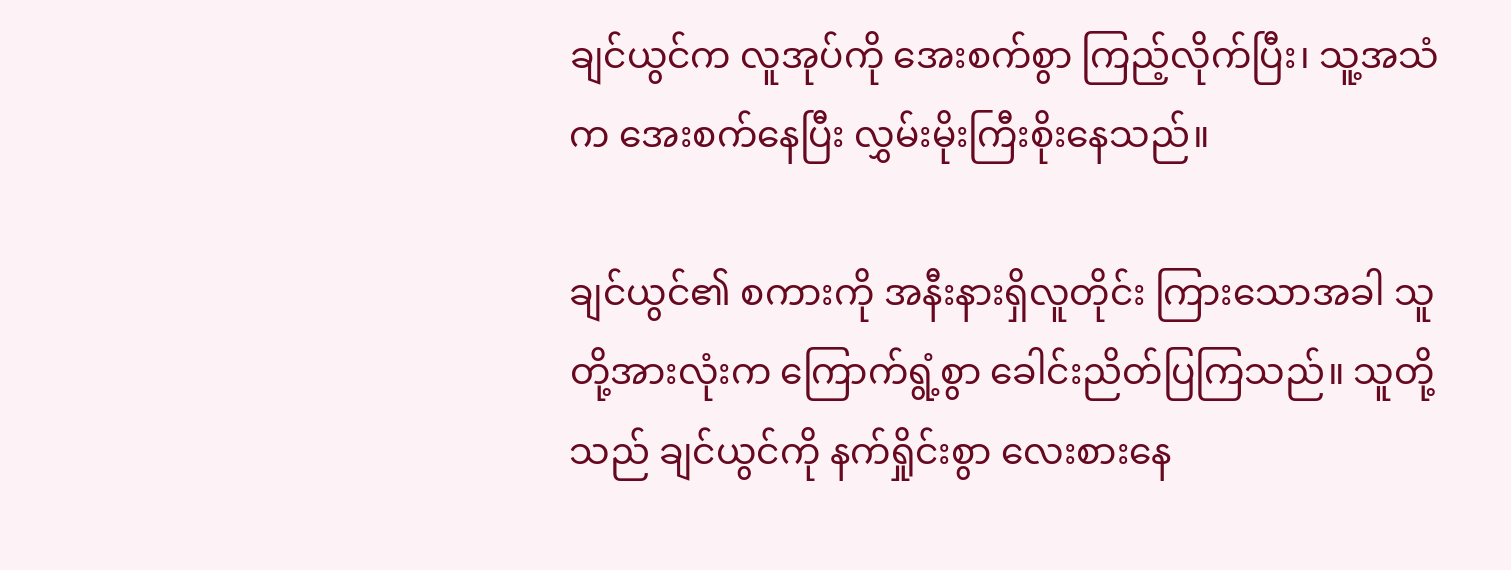ချင်ယွင်က လူအုပ်ကို အေးစက်စွာ ကြည့်လိုက်ပြီး၊ သူ့အသံက အေးစက်နေပြီး လွှမ်းမိုးကြီးစိုးနေသည်။

ချင်ယွင်၏ စကားကို အနီးနားရှိလူတိုင်း ကြားသောအခါ သူတို့အားလုံးက ကြောက်ရွံ့စွာ ခေါင်းညိတ်ပြကြသည်။ သူတို့သည် ချင်ယွင်ကို နက်ရှိုင်းစွာ လေးစားနေ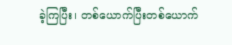ခဲ့ကြပြီး၊ တစ်ယောက်ပြီးတစ်ယောက်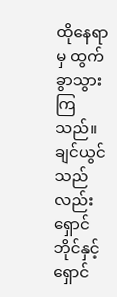ထိုနေရာမှ ထွက်ခွာသွားကြသည်။ ချင်ယွင်သည်လည်း ရှောင်ဘိုင်နှင့်ရှောင်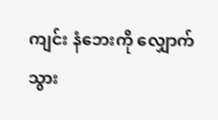ကျင်း နံဘေးကို လျှောက်သွား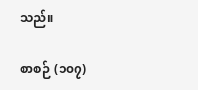သည်။

စာစဉ် (၁၀၇)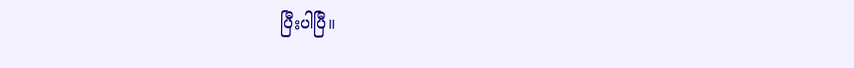ပြီးပါပြီ။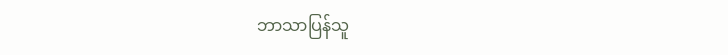ဘာသာပြန်သူ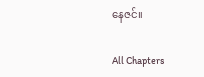နေဇင်။

All Chapters